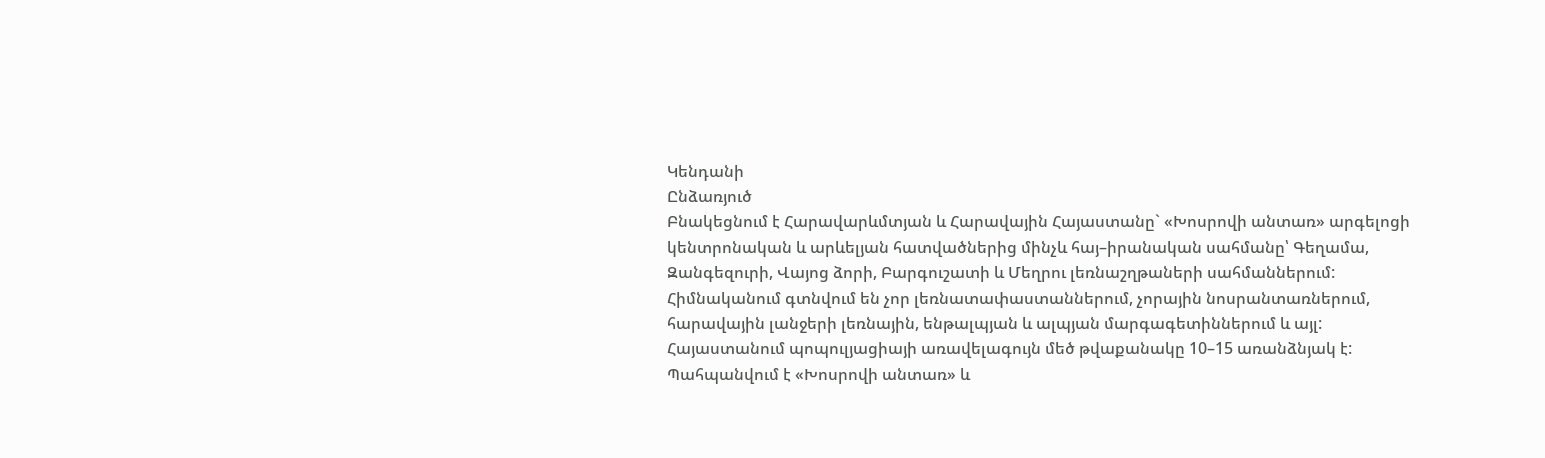Կենդանի
Ընձառյուծ
Բնակեցնում է Հարավարևմտյան և Հարավային Հայաստանը` «Խոսրովի անտառ» արգելոցի կենտրոնական և արևելյան հատվածներից մինչև հայ–իրանական սահմանը՝ Գեղամա, Զանգեզուրի, Վայոց ձորի, Բարգուշատի և Մեղրու լեռնաշղթաների սահմաններում:
Հիմնականում գտնվում են չոր լեռնատափաստաններում, չորային նոսրանտառներում, հարավային լանջերի լեռնային, ենթալպյան և ալպյան մարգագետիններում և այլ:
Հայաստանում պոպուլյացիայի առավելագույն մեծ թվաքանակը 10–15 առանձնյակ է:
Պահպանվում է «Խոսրովի անտառ» և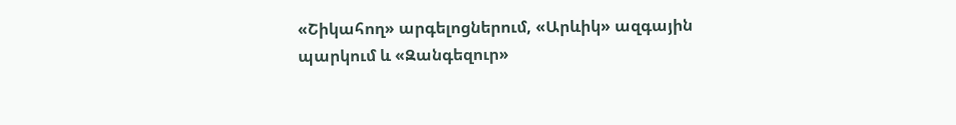«Շիկահող» արգելոցներում, «Արևիկ» ազգային պարկում և «Զանգեզուր»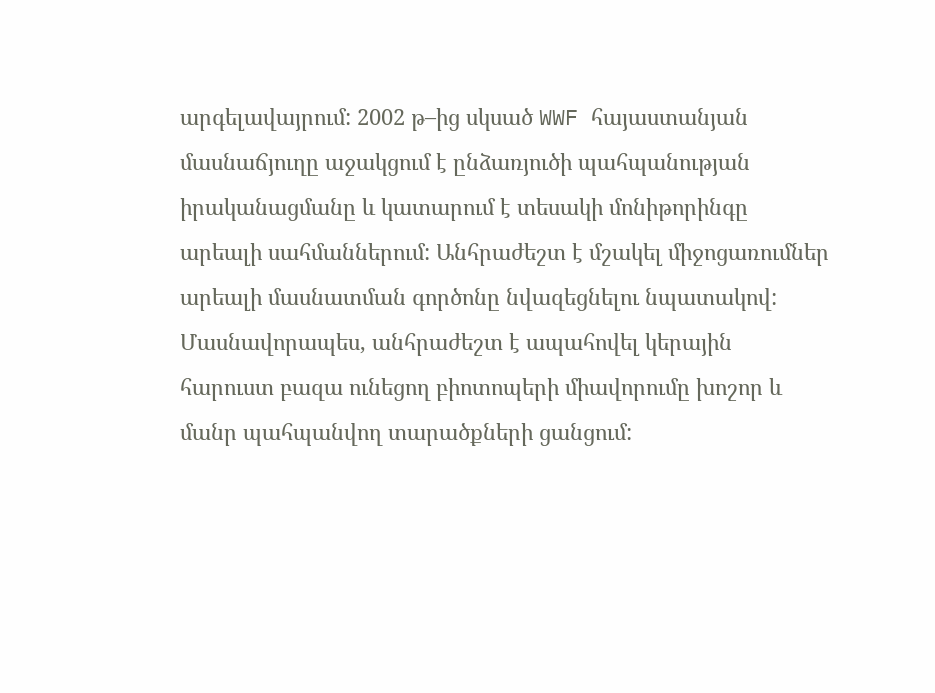արգելավայրում: 2002 թ–ից սկսած WWF հայաստանյան մասնաճյուղը աջակցում է ընձառյուծի պահպանության իրականացմանը և կատարում է տեսակի մոնիթորինգը արեալի սահմաններում: Անհրաժեշտ է մշակել միջոցառումներ արեալի մասնատման գործոնը նվազեցնելու նպատակով: Մասնավորապես, անհրաժեշտ է ապահովել կերային հարուստ բազա ունեցող բիոտոպերի միավորումը խոշոր և մանր պահպանվող տարածքների ցանցում: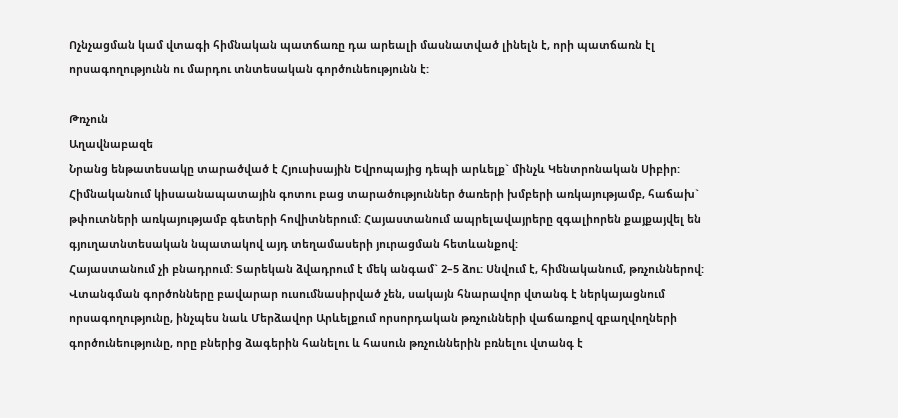Ոչնչացման կամ վտագի հիմնական պատճառը դա արեալի մասնատված լինելն է, որի պատճառն էլ որսագողությունն ու մարդու տնտեսական գործունեությունն է:

Թռչուն
Աղավնաբազե
Նրանց ենթատեսակը տարածված է Հյուսիսային Եվրոպայից դեպի արևելք` մինչև Կենտրոնական Սիբիր:
Հիմնականում կիսաանապատային գոտու բաց տարածություններ ծառերի խմբերի առկայությամբ, հաճախ` թփուտների առկայությամբ գետերի հովիտներում: Հայաստանում ապրելավայրերը զգալիորեն քայքայվել են գյուղատնտեսական նպատակով այդ տեղամասերի յուրացման հետևանքով:
Հայաստանում չի բնադրում: Տարեկան ձվադրում է մեկ անգամ` 2–5 ձու: Սնվում է, հիմնականում, թռչուններով:
Վտանգման գործոնները բավարար ուսումնասիրված չեն, սակայն հնարավոր վտանգ է ներկայացնում որսագողությունը, ինչպես նաև Մերձավոր Արևելքում որսորդական թռչունների վաճառքով զբաղվողների գործունեությունը, որը բներից ձագերին հանելու և հասուն թռչուններին բռնելու վտանգ է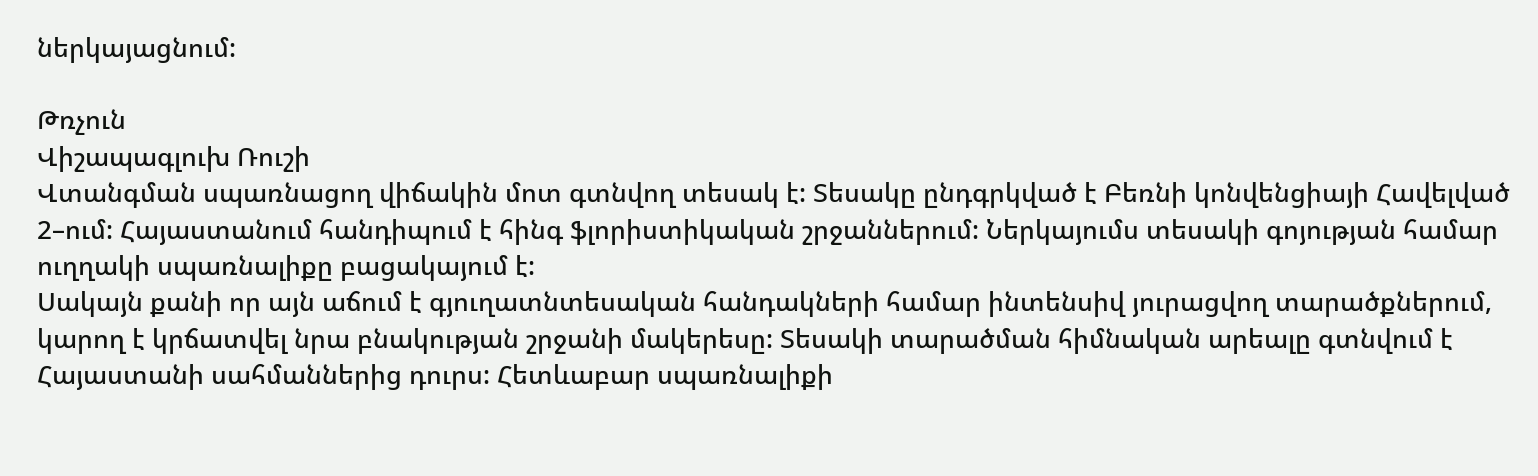ներկայացնում:

Թռչուն
Վիշապագլուխ Ռուշի
Վտանգման սպառնացող վիճակին մոտ գտնվող տեսակ է: Տեսակը ընդգրկված է Բեռնի կոնվենցիայի Հավելված 2–ում: Հայաստանում հանդիպում է հինգ ֆլորիստիկական շրջաններում: Ներկայումս տեսակի գոյության համար ուղղակի սպառնալիքը բացակայում է:
Սակայն քանի որ այն աճում է գյուղատնտեսական հանդակների համար ինտենսիվ յուրացվող տարածքներում, կարող է կրճատվել նրա բնակության շրջանի մակերեսը: Տեսակի տարածման հիմնական արեալը գտնվում է Հայաստանի սահմաններից դուրս: Հետևաբար սպառնալիքի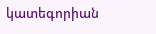կատեգորիան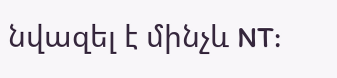նվազել է մինչև NT: